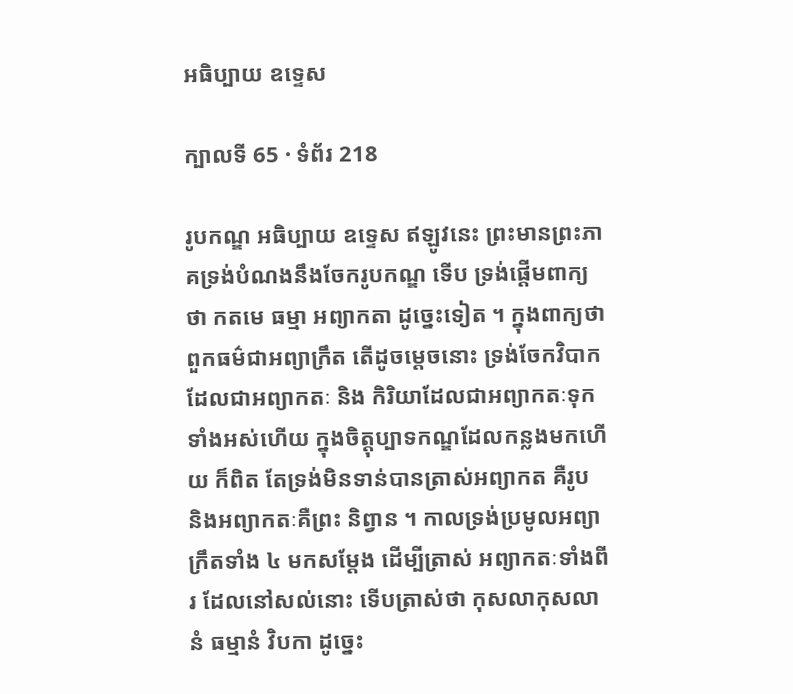អធិប្បាយ ឧទ្ទេស

ក្បាលទី 65 · ទំព័រ 218

រូបកណ្ឌ អធិប្បាយ ឧទ្ទេស ឥឡូវនេះ ព្រះមានព្រះភាគទ្រង់បំណងនឹងចែករូបកណ្ឌ ទើប ទ្រង់ផ្តើមពាក្យថា កតមេ ធម្មា អព្យាកតា ដូច្នេះទៀត ។ ក្នុងពាក្យថា ពួកធម៌ជាអព្យាក្រឹត តើដូចម្តេចនោះ ទ្រង់ចែកវិបាកដែលជាអព្យាកតៈ និង កិរិយាដែលជាអព្យាកតៈទុកទាំងអស់ហើយ ក្នុងចិត្តុប្បាទកណ្ឌដែលកន្លងមកហើយ ក៏ពិត តែទ្រង់មិនទាន់បានត្រាស់អព្យាកត គឺរូប និងអព្យាកតៈគឺព្រះ និព្វាន ។ កាលទ្រង់ប្រមូលអព្យាក្រឹតទាំង ៤ មកសម្តែង ដើម្បីត្រាស់ អព្យាកតៈទាំងពីរ ដែលនៅសល់នោះ ទើបត្រាស់ថា កុសលាកុសលានំ ធម្មានំ វិបកា ដូច្នេះ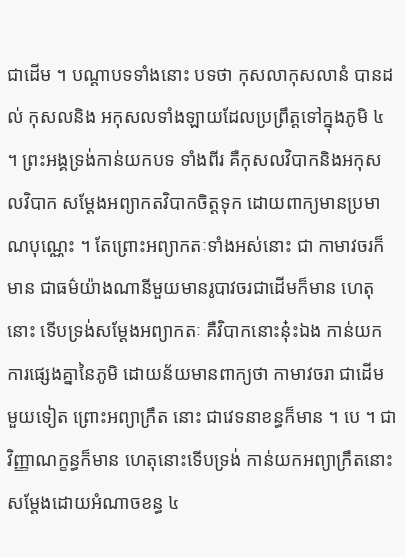ជាដើម ។ បណ្តាបទទាំងនោះ បទថា កុសលាកុសលានំ បានដល់ កុសលនិង អកុសលទាំងឡាយដែលប្រព្រឹត្តទៅក្នុងភូមិ ៤ ។ ព្រះអង្គទ្រង់កាន់យកបទ ទាំងពីរ គឺកុសលវិបាកនិងអកុសលវិបាក សម្តែងអព្យាកតវិបាកចិត្តទុក ដោយពាក្យមានប្រមាណបុណ្ណេះ ។ តែព្រោះអព្យាកតៈទាំងអស់នោះ ជា កាមាវចរក៏មាន ជាធម៌យ៉ាងណានីមួយមានរូបាវចរជាដើមក៏មាន ហេតុនោះ ទើបទ្រង់សម្តែងអព្យាកតៈ គឺវិបាកនោះនុ៎ះឯង កាន់យកការផ្សេងគ្នានៃភូមិ ដោយន័យមានពាក្យថា កាមាវចរា ជាដើម មួយទៀត ព្រោះអព្យាក្រឹត នោះ ជាវេទនាខន្ធក៏មាន ។ បេ ។ ជាវិញ្ញាណក្ខន្ធក៏មាន ហេតុនោះទើបទ្រង់ កាន់យកអព្យាក្រឹតនោះ សម្តែងដោយអំណាចខន្ធ ៤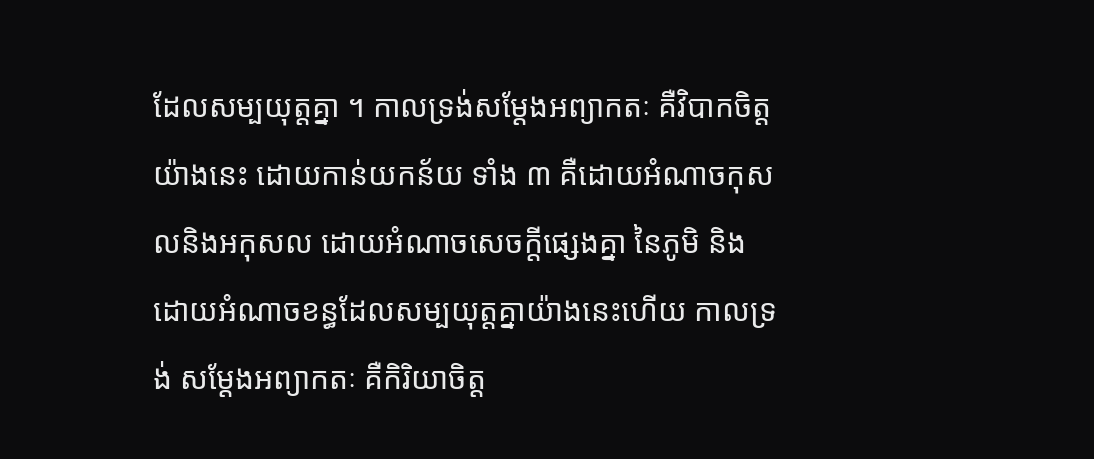ដែលសម្បយុត្តគ្នា ។ កាលទ្រង់សម្តែងអព្យាកតៈ គឺវិបាកចិត្តយ៉ាងនេះ ដោយកាន់យកន័យ ទាំង ៣ គឺដោយអំណាចកុសលនិងអកុសល ដោយអំណាចសេចក្តីផ្សេងគ្នា នៃភូមិ និងដោយអំណាចខន្ធដែលសម្បយុត្តគ្នាយ៉ាងនេះហើយ កាលទ្រង់ សម្តែងអព្យាកតៈ គឺកិរិយាចិត្ត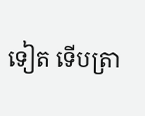ទៀត ទើបត្រា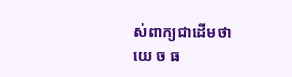ស់ពាក្យជាដើមថា យេ ច ធ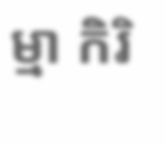ម្មា កិរិ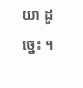យា ដូច្នេះ ។